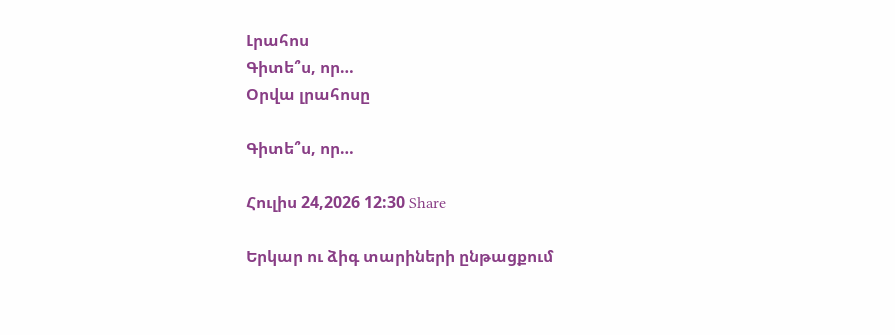Լրահոս
Գիտե՞ս, որ…
Օրվա լրահոսը

Գիտե՞ս, որ…

Հուլիս 24,2026 12:30 Share

Երկար ու ձիգ տարիների ընթացքում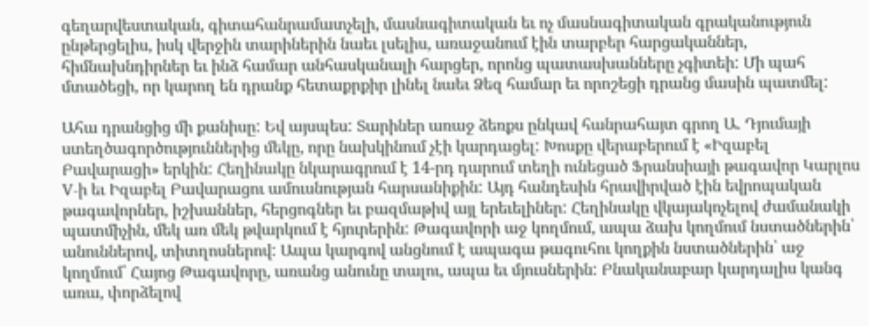գեղարվեստական, գիտահանրամատչելի, մասնագիտական եւ ոչ մասնագիտական գրականություն ընթերցելիս, իսկ վերջին տարիներին նաեւ լսելիս, առաջանում էին տարբեր հարցականներ, հիմնախնդիրներ եւ ինձ համար անհասկանալի հարցեր, որոնց պատասխանները չգիտեի: Մի պահ մտածեցի, որ կարող են դրանք հետաքրքիր լինել նաեւ Ձեզ համար եւ որոշեցի դրանց մասին պատմել:

Ահա դրանցից մի քանիսը: Եվ այսպես: Տարիներ առաջ ձեռքս ընկավ հանրահայտ գրող Ա. Դյումայի ստեղծագործություններից մեկը, որը նախկինում չէի կարդացել: Խոսքը վերաբերում է «Իզաբել Բավարացի» երկին: Հեղինակը նկարագրում է 14-րդ դարում տեղի ունեցած Ֆրանսիայի թագավոր Կարլոս V-ի եւ Իզաբել Բավարացու ամուսնության հարսանիքին: Այդ հանդեսին հրավիրված էին եվրոպական թագավորներ, իշխաններ, հերցոգներ եւ բազմաթիվ այլ երեւելիներ: Հեղինակը վկայակոչելով ժամանակի պատմիչին, մեկ առ մեկ թվարկում է հյուրերին: Թագավորի աջ կողմում, ապա ձախ կողմում նստածներին՝ անուններով, տիտղոսներով: Ապա կարգով անցնում է ապագա թագուհու կողքին նստածներին՝ աջ կողմում՝ Հայոց Թագավորը, առանց անունը տալու, ապա եւ մյուսներին: Բնականաբար կարդալիս կանգ առա, փորձելով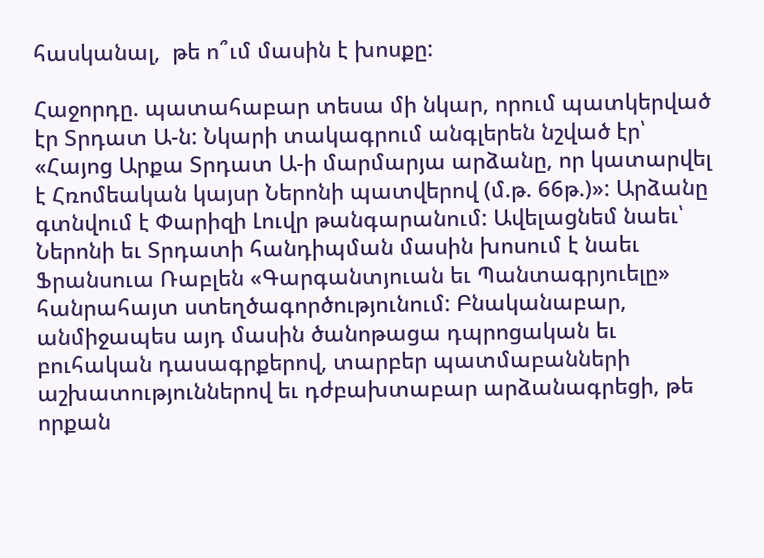հասկանալ,  թե ո՞ւմ մասին է խոսքը:

Հաջորդը. պատահաբար տեսա մի նկար, որում պատկերված էր Տրդատ Ա-ն: Նկարի տակագրում անգլերեն նշված էր՝ «Հայոց Արքա Տրդատ Ա-ի մարմարյա արձանը, որ կատարվել է Հռոմեական կայսր Ներոնի պատվերով (մ.թ. 66թ.)»: Արձանը գտնվում է Փարիզի Լուվր թանգարանում: Ավելացնեմ նաեւ՝ Ներոնի եւ Տրդատի հանդիպման մասին խոսում է նաեւ Ֆրանսուա Ռաբլեն «Գարգանտյուան եւ Պանտագրյուելը» հանրահայտ ստեղծագործությունում: Բնականաբար, անմիջապես այդ մասին ծանոթացա դպրոցական եւ բուհական դասագրքերով, տարբեր պատմաբանների աշխատություններով եւ դժբախտաբար արձանագրեցի, թե որքան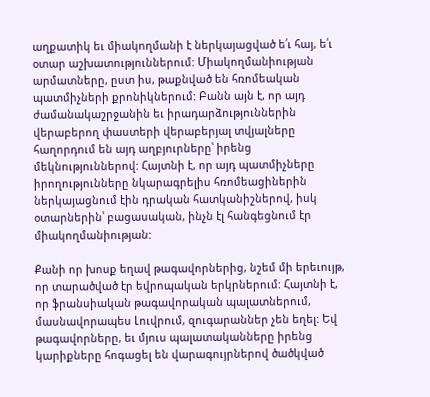աղքատիկ եւ միակողմանի է ներկայացված ե՛ւ հայ, ե՛ւ օտար աշխատություններում: Միակողմանիության արմատները, ըստ իս, թաքնված են հռոմեական պատմիչների քրոնիկներում: Բանն այն է, որ այդ ժամանակաշրջանին եւ իրադարձություններին վերաբերող փաստերի վերաբերյալ տվյալները հաղորդում են այդ աղբյուրները՝ իրենց մեկնություններով: Հայտնի է, որ այդ պատմիչները իրողությունները նկարագրելիս հռոմեացիներին ներկայացնում էին դրական հատկանիշներով, իսկ օտարներին՝ բացասական, ինչն էլ հանգեցնում էր միակողմանիության:

Քանի որ խոսք եղավ թագավորներից, նշեմ մի երեւույթ, որ տարածված էր եվրոպական երկրներում: Հայտնի է, որ ֆրանսիական թագավորական պալատներում, մասնավորապես Լուվրում, զուգարաններ չեն եղել: Եվ թագավորները, եւ մյուս պալատականները իրենց կարիքները հոգացել են վարագույրներով ծածկված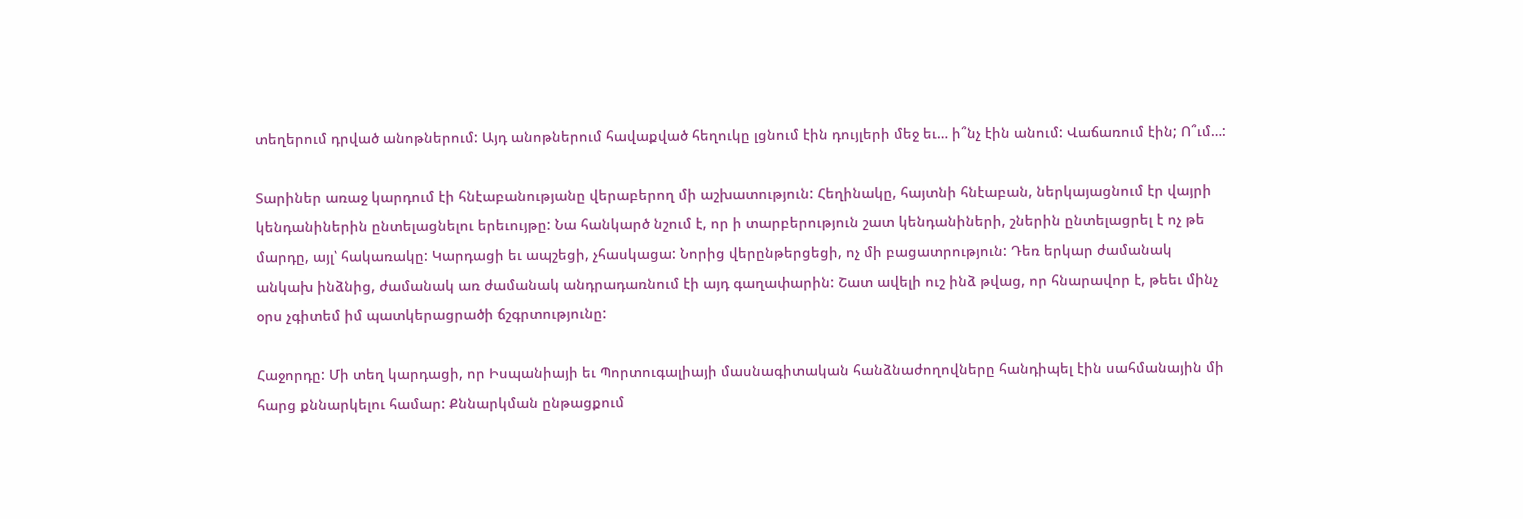տեղերում դրված անոթներում: Այդ անոթներում հավաքված հեղուկը լցնում էին դույլերի մեջ եւ… ի՞նչ էին անում: Վաճառում էին; Ո՞ւմ…:

Տարիներ առաջ կարդում էի հնէաբանությանը վերաբերող մի աշխատություն: Հեղինակը, հայտնի հնէաբան, ներկայացնում էր վայրի կենդանիներին ընտելացնելու երեւույթը: Նա հանկարծ նշում է, որ ի տարբերություն շատ կենդանիների, շներին ընտելացրել է ոչ թե մարդը, այլ՝ հակառակը: Կարդացի եւ ապշեցի, չհասկացա: Նորից վերընթերցեցի, ոչ մի բացատրություն: Դեռ երկար ժամանակ անկախ ինձնից, ժամանակ առ ժամանակ անդրադառնում էի այդ գաղափարին: Շատ ավելի ուշ ինձ թվաց, որ հնարավոր է, թեեւ մինչ օրս չգիտեմ իմ պատկերացրածի ճշգրտությունը:

Հաջորդը: Մի տեղ կարդացի, որ Իսպանիայի եւ Պորտուգալիայի մասնագիտական հանձնաժողովները հանդիպել էին սահմանային մի հարց քննարկելու համար: Քննարկման ընթացքում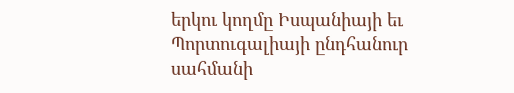երկու կողմը Իսպանիայի եւ Պորտուգալիայի ընդհանուր սահմանի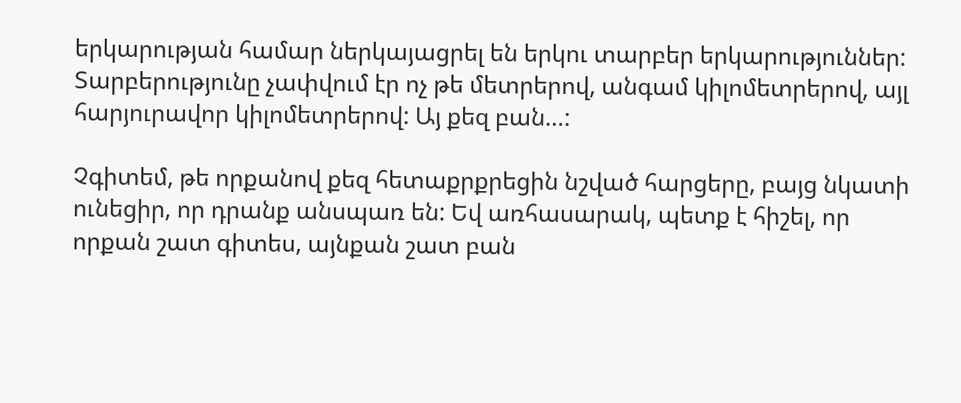երկարության համար ներկայացրել են երկու տարբեր երկարություններ: Տարբերությունը չափվում էր ոչ թե մետրերով, անգամ կիլոմետրերով, այլ հարյուրավոր կիլոմետրերով: Այ քեզ բան…:

Չգիտեմ, թե որքանով քեզ հետաքրքրեցին նշված հարցերը, բայց նկատի ունեցիր, որ դրանք անսպառ են: Եվ առհասարակ, պետք է հիշել, որ որքան շատ գիտես, այնքան շատ բան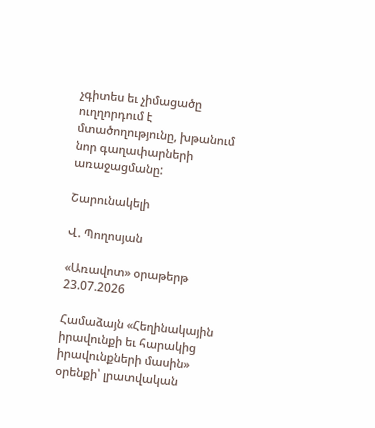չգիտես եւ չիմացածը ուղղորդում է մտածողությունը, խթանում նոր գաղափարների առաջացմանը:

Շարունակելի

Վ. Պողոսյան

«Առավոտ» օրաթերթ
23.07.2026

Համաձայն «Հեղինակային իրավունքի եւ հարակից իրավունքների մասին» օրենքի՝ լրատվական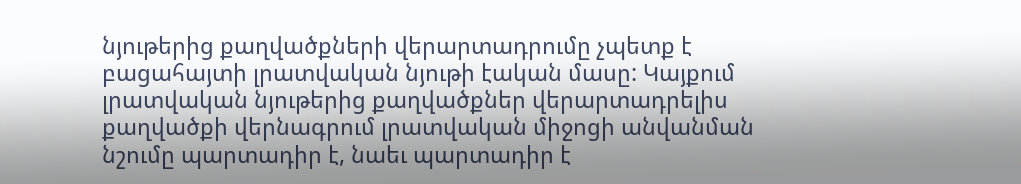նյութերից քաղվածքների վերարտադրումը չպետք է բացահայտի լրատվական նյութի էական մասը: Կայքում լրատվական նյութերից քաղվածքներ վերարտադրելիս քաղվածքի վերնագրում լրատվական միջոցի անվանման նշումը պարտադիր է, նաեւ պարտադիր է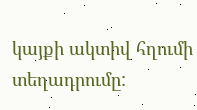կայքի ակտիվ հղումի տեղադրումը: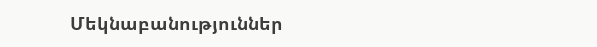Մեկնաբանություններ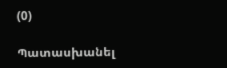(0)

Պատասխանել